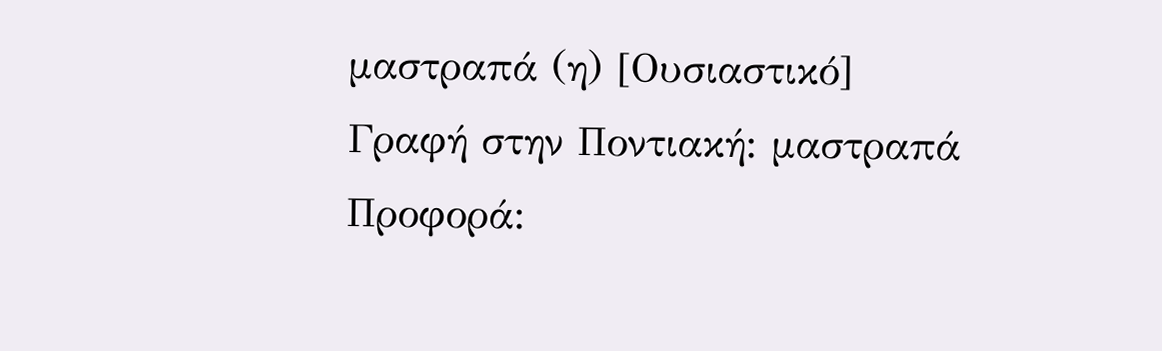μαστραπά (η) [Ουσιαστικό]
Γραφή στην Ποντιακή: μαστραπά
Προφορά: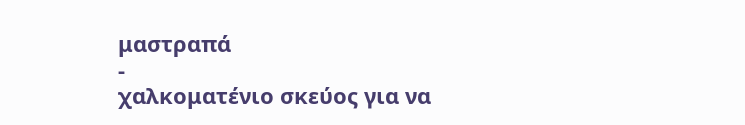μαστραπά
-
χαλκοματένιο σκεύος για να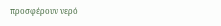προσφέρουν νερό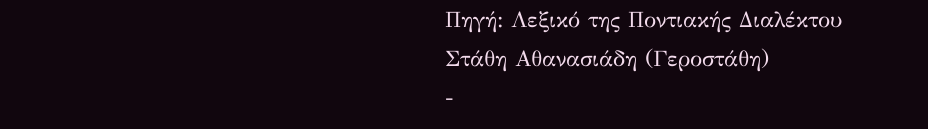Πηγή: Λεξικό της Ποντιακής Διαλέκτου Στάθη Αθανασιάδη (Γεροστάθη)
-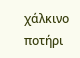χάλκινο ποτήρι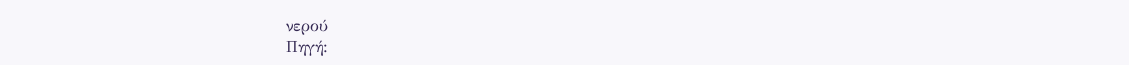νερού
Πηγή: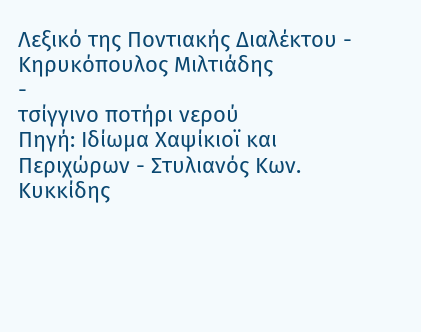Λεξικό της Ποντιακής Διαλέκτου - Κηρυκόπουλος Μιλτιάδης
-
τσίγγινο ποτήρι νερού
Πηγή: Ιδίωμα Χαψίκιοϊ και Περιχώρων - Στυλιανός Κων. Κυκκίδης